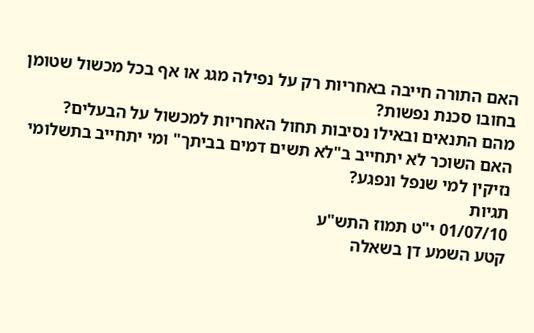האם התורה חייבה באחריות רק על נפילה מגג או אף בכל מכשול שטומן בחובו סכנת נפשות?
מהם התנאים ובאילו נסיבות תחול האחריות למכשול על הבעלים?
האם השוכר לא יתחייב ב"לא תשים דמים בביתך" ומי יתחייב בתשלומי נזיקין למי שנפל ונפגע?
תגיות
01/07/10 י"ט תמוז התש"ע
קטע השמע דן בשאלה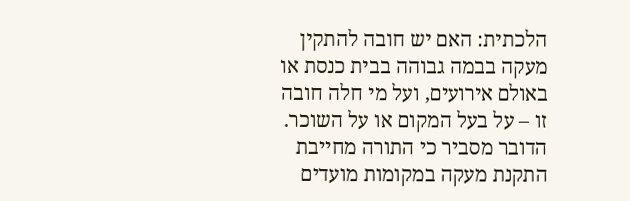הלכתית: האם יש חובה להתקין מעקה בבמה גבוהה בבית כנסת או באולם אירועים, ועל מי חלה חובה זו – על בעל המקום או על השוכר. הדובר מסביר כי התורה מחייבת התקנת מעקה במקומות מועדים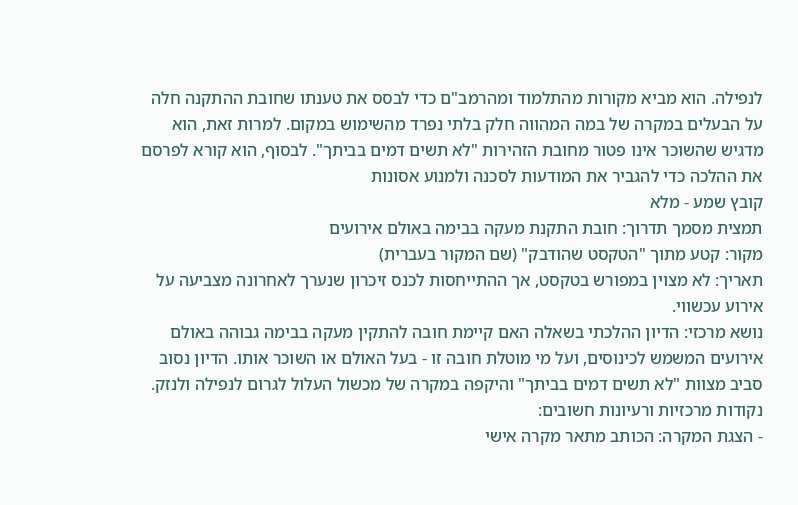לנפילה. הוא מביא מקורות מהתלמוד ומהרמב"ם כדי לבסס את טענתו שחובת ההתקנה חלה על הבעלים במקרה של במה המהווה חלק בלתי נפרד מהשימוש במקום. למרות זאת, הוא מדגיש שהשוכר אינו פטור מחובת הזהירות "לא תשים דמים בביתך". לבסוף, הוא קורא לפרסם את ההלכה כדי להגביר את המודעות לסכנה ולמנוע אסונות
קובץ שמע - מלא
תמצית מסמך תדרוך: חובת התקנת מעקה בבימה באולם אירועים
מקור: קטע מתוך "הטקסט שהודבק" (שם המקור בעברית)
תאריך: לא מצוין במפורש בטקסט, אך ההתייחסות לכנס זיכרון שנערך לאחרונה מצביעה על אירוע עכשווי.
נושא מרכזי: הדיון ההלכתי בשאלה האם קיימת חובה להתקין מעקה בבימה גבוהה באולם אירועים המשמש לכינוסים, ועל מי מוטלת חובה זו - בעל האולם או השוכר אותו. הדיון נסוב סביב מצוות "לא תשים דמים בביתך" והיקפה במקרה של מכשול העלול לגרום לנפילה ולנזק.
נקודות מרכזיות ורעיונות חשובים:
- הצגת המקרה: הכותב מתאר מקרה אישי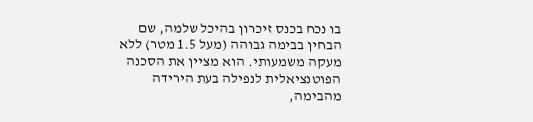בו נכח בכנס זיכרון בהיכל שלמה, שם הבחין בבימה גבוהה (מעל 1.5 מטר) ללא מעקה משמעותי. הוא מציין את הסכנה הפוטנציאלית לנפילה בעת הירידה מהבימה,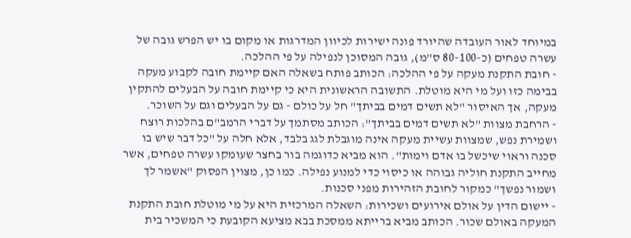במיוחד לאור העובדה שהיורד פונה ישירות לכיוון המדרגות או מקום בו יש הפרש גובה של עשרה טפחים (כ-80-100 ס"מ), גובה המסוכן לנפילה על פי ההלכה.
- חובת התקנת מעקה על פי ההלכה: הכותב פותח בשאלה האם קיימת חובה לקבוע מעקה בבימה כזו ועל מי היא מוטלת. התשובה הראשונית היא כי קיימת חובה על הבעלים להתקין מעקה, אך האיסור "לא תשים דמים בביתך" חל על כולם - גם על הבעלים וגם על השוכר.
- הרחבת מצוות "לא תשים דמים בביתך": הכותב מסתמך על דברי הרמב"ם בהלכות רוצח ושמירת נפש, שמצוות עשיית מעקה אינה מוגבלת לגג בלבד, אלא חלה על "כל דבר שיש בו סכנה וראוי שיכשל בו אדם וימות". הוא מביא כדוגמה בור בחצר שעומקו עשרה טפחים, אשר מחייב התקנת חוליה גבוהה או כיסוי כדי למנוע נפילה. כמו כן, מצוין הפסוק "אשמר לך ושמור נפשך" כמקור לחובת הזהירות מפני סכנות.
- יישום הדין על אולם אירועים ושכירות: השאלה המרכזית היא על מי מוטלת חובת התקנת המעקה באולם שכור. הכותב מביא ברייתא ממסכת בבא מציעא הקובעת כי המשכיר בית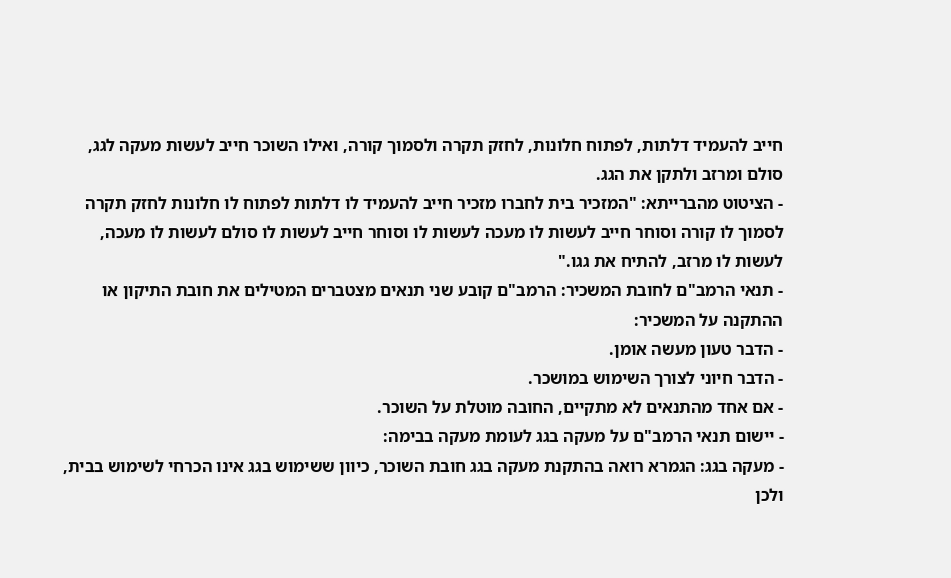חייב להעמיד דלתות, לפתוח חלונות, לחזק תקרה ולסמוך קורה, ואילו השוכר חייב לעשות מעקה לגג, סולם ומרזב ולתקן את הגג.
- הציטוט מהברייתא: "המזכיר בית לחברו מזכיר חייב להעמיד לו דלתות לפתוח לו חלונות לחזק תקרה לסמוך לו קורה וסוחר חייב לעשות לו מעכה לעשות לו וסוחר חייב לעשות לו סולם לעשות לו מעכה, לעשות לו מרזב, להתיח את גגו."
- תנאי הרמב"ם לחובת המשכיר: הרמב"ם קובע שני תנאים מצטברים המטילים את חובת התיקון או ההתקנה על המשכיר:
- הדבר טעון מעשה אומן.
- הדבר חיוני לצורך השימוש במושכר.
- אם אחד מהתנאים לא מתקיים, החובה מוטלת על השוכר.
- יישום תנאי הרמב"ם על מעקה בגג לעומת מעקה בבימה:
- מעקה בגג: הגמרא רואה בהתקנת מעקה בגג חובת השוכר, כיוון ששימוש בגג אינו הכרחי לשימוש בבית, ולכן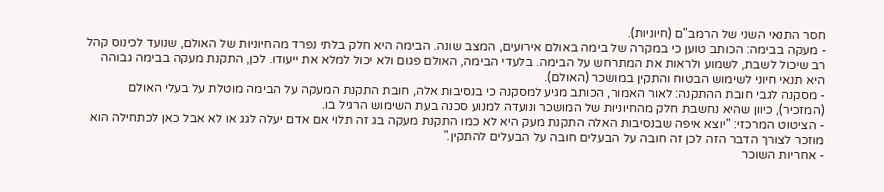חסר התנאי השני של הרמב"ם (חיוניות).
- מעקה בבימה: הכותב טוען כי במקרה של בימה באולם אירועים, המצב שונה. הבימה היא חלק בלתי נפרד מהחיוניות של האולם, שנועד לכינוס קהל רב שיכול לשבת, לשמוע ולראות את המתרחש על הבימה. בלעדי הבימה, האולם פגום ולא יכול למלא את ייעודו. לכן, התקנת מעקה בבימה גבוהה היא תנאי חיוני לשימוש הבטוח והתקין במושכר (האולם).
- מסקנה לגבי חובת ההתקנה: לאור האמור, הכותב מגיע למסקנה כי בנסיבות אלה, חובת התקנת המעקה על הבימה מוטלת על בעלי האולם (המזכיר), כיוון שהיא נחשבת חלק מהחיוניות של המושכר ונועדה למנוע סכנה בעת השימוש הרגיל בו.
- הציטוט המרכזי: "יוצא איפה שבנסיבות האלה התקנת מעק היא לא כמו התקנת מעקה בג זה תלוי אם אדם יעלה לגג או לא אבל כאן לכתחילה הוא מוזכר לצורך הדבר הזה לכן זה חובה על הבעלים חובה על הבעלים להתקין."
- אחריות השוכר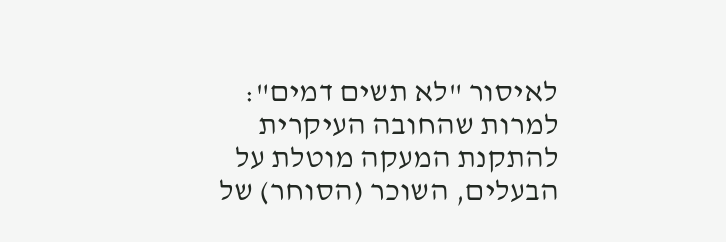לאיסור "לא תשים דמים": למרות שהחובה העיקרית להתקנת המעקה מוטלת על הבעלים, השוכר (הסוחר) של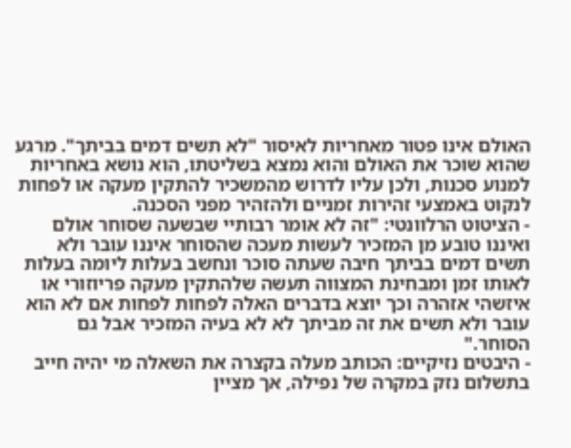האולם אינו פטור מאחריות לאיסור "לא תשים דמים בביתך". מרגע שהוא שוכר את האולם והוא נמצא בשליטתו, הוא נושא באחריות למנוע סכנות, ולכן עליו לדרוש מהמשכיר להתקין מעקה או לפחות לנקוט באמצעי זהירות זמניים ולהזהיר מפני הסכנה.
- הציטוט הרלוונטי: "זה לא אומר רבותיי שבשעה שסוחר אולם ואיננו טובע מן המזכיר לעשות מעכה שהסוחר איננו עובר ולא תשים דמים בביתך חיבה שעתה סוכר ונחשב בעלות ליומה בעלות לאותו זמן ומבחינת המצווה תעשה שלהתקין מעקה פריוזורי או איזשהי אזהרה וכך יוצא בדברים האלה לפחות לפחות אם לא הוא עובר ולא תשים את זה מביתך לא לא בעיה המזכיר אבל גם הסוחר."
- היבטים נזיקיים: הכותב מעלה בקצרה את השאלה מי יהיה חייב בתשלום נזק במקרה של נפילה, אך מציין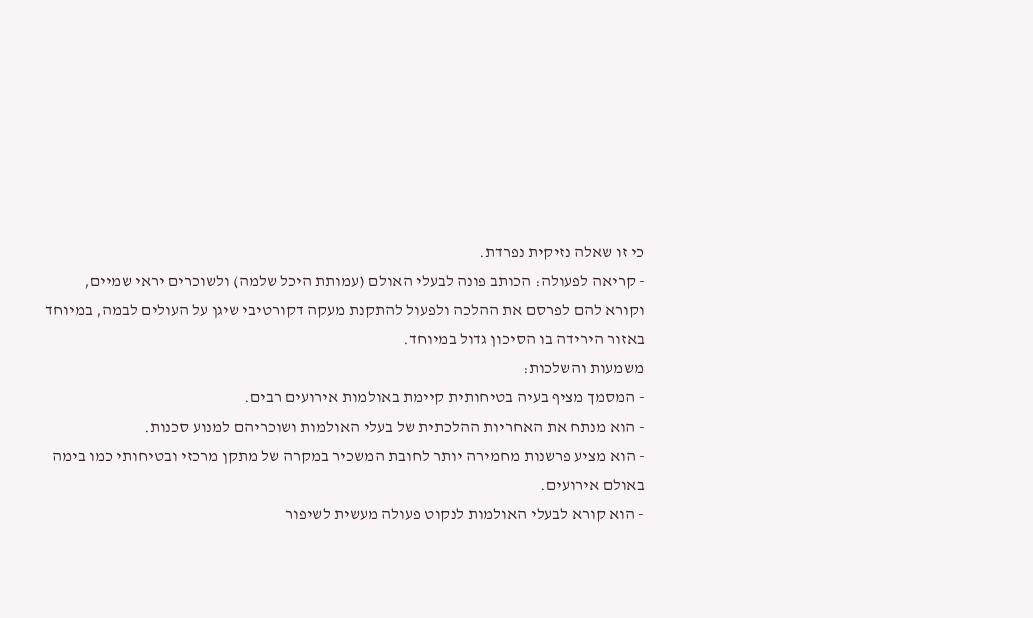כי זו שאלה נזיקית נפרדת.
- קריאה לפעולה: הכותב פונה לבעלי האולם (עמותת היכל שלמה) ולשוכרים יראי שמיים, וקורא להם לפרסם את ההלכה ולפעול להתקנת מעקה דקורטיבי שיגן על העולים לבמה, במיוחד באזור הירידה בו הסיכון גדול במיוחד.
משמעות והשלכות:
- המסמך מציף בעיה בטיחותית קיימת באולמות אירועים רבים.
- הוא מנתח את האחריות ההלכתית של בעלי האולמות ושוכריהם למנוע סכנות.
- הוא מציע פרשנות מחמירה יותר לחובת המשכיר במקרה של מתקן מרכזי ובטיחותי כמו בימה באולם אירועים.
- הוא קורא לבעלי האולמות לנקוט פעולה מעשית לשיפור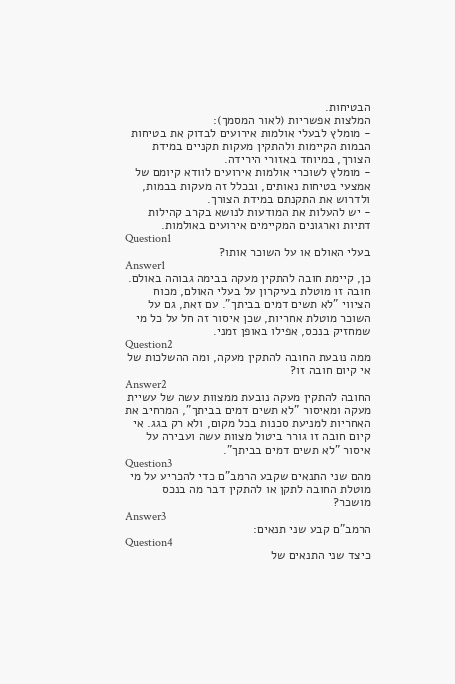הבטיחות.
המלצות אפשריות (לאור המסמך):
- מומלץ לבעלי אולמות אירועים לבדוק את בטיחות הבמות הקיימות ולהתקין מעקות תקניים במידת הצורך, במיוחד באזורי הירידה.
- מומלץ לשוכרי אולמות אירועים לוודא קיומם של אמצעי בטיחות נאותים, ובכלל זה מעקות בבמות, ולדרוש את התקנתם במידת הצורך.
- יש להעלות את המודעות לנושא בקרב קהילות דתיות וארגונים המקיימים אירועים באולמות.
Question1
בעלי האולם או על השוכר אותו?
Answer1
כן, קיימת חובה להתקין מעקה בבימה גבוהה באולם. חובה זו מוטלת בעיקרון על בעלי האולם, מכוח הציווי "לא תשים דמים בביתך". עם זאת, גם על השוכר מוטלת אחריות, שכן איסור זה חל על כל מי שמחזיק בנכס, אפילו באופן זמני.
Question2
ממה נובעת החובה להתקין מעקה, ומה ההשלכות של אי קיום חובה זו?
Answer2
החובה להתקין מעקה נובעת ממצוות עשה של עשיית מעקה ומאיסור "לא תשים דמים בביתך", המרחיב את האחריות למניעת סכנות בכל מקום, ולא רק בגג. אי קיום חובה זו גורר ביטול מצוות עשה ועבירה על איסור "לא תשים דמים בביתך".
Question3
מהם שני התנאים שקבע הרמב"ם כדי להכריע על מי מוטלת החובה לתקן או להתקין דבר מה בנכס מושכר?
Answer3
הרמב"ם קבע שני תנאים:
Question4
כיצד שני התנאים של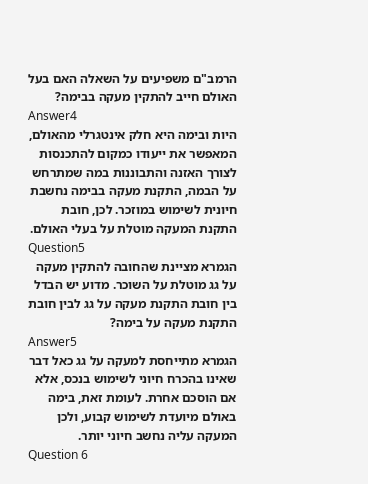הרמב"ם משפיעים על השאלה האם בעל האולם חייב להתקין מעקה בבימה?
Answer4
היות ובימה היא חלק אינטגרלי מהאולם, המאפשר את ייעודו כמקום להתכנסות לצורך האזנה והתבוננות במה שמתרחש על הבמה, התקנת מעקה בבימה נחשבת חיונית לשימוש במוזכר. לכן, חובת התקנת המעקה מוטלת על בעלי האולם.
Question5
הגמרא מציינת שהחובה להתקין מעקה על גג מוטלת על השוכר. מדוע יש הבדל בין חובת התקנת מעקה על גג לבין חובת התקנת מעקה על בימה?
Answer5
הגמרא מתייחסת למעקה על גג כאל דבר שאינו בהכרח חיוני לשימוש בנכס, אלא אם הוסכם אחרת. לעומת זאת, בימה באולם מיועדת לשימוש קבוע, ולכן המעקה עליה נחשב חיוני יותר.
Question 6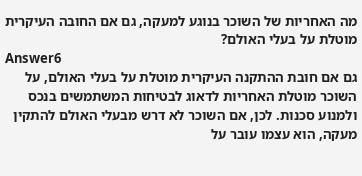מה האחריות של השוכר בנוגע למעקה, גם אם החובה העיקרית מוטלת על בעלי האולם?
Answer6
גם אם חובת ההתקנה העיקרית מוטלת על בעלי האולם, על השוכר מוטלת האחריות לדאוג לבטיחות המשתמשים בנכס ולמנוע סכנות. לכן, אם השוכר לא דרש מבעלי האולם להתקין מעקה, הוא עצמו עובר על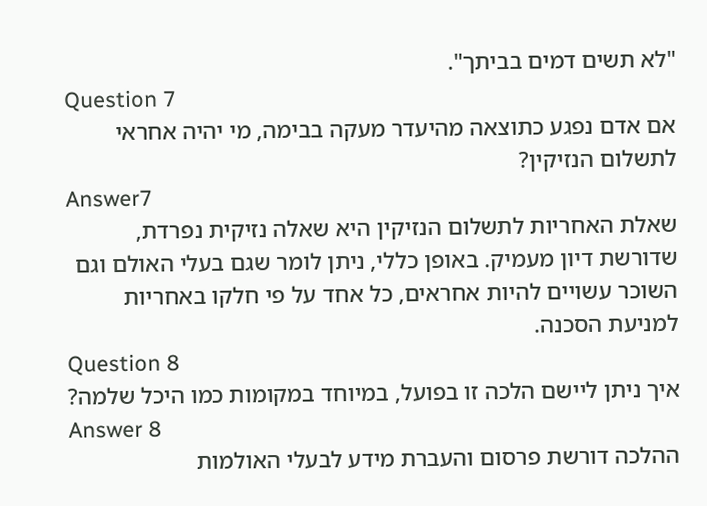"לא תשים דמים בביתך".
Question 7
אם אדם נפגע כתוצאה מהיעדר מעקה בבימה, מי יהיה אחראי לתשלום הנזיקין?
Answer7
שאלת האחריות לתשלום הנזיקין היא שאלה נזיקית נפרדת, שדורשת דיון מעמיק. באופן כללי, ניתן לומר שגם בעלי האולם וגם השוכר עשויים להיות אחראים, כל אחד על פי חלקו באחריות למניעת הסכנה.
Question 8
איך ניתן ליישם הלכה זו בפועל, במיוחד במקומות כמו היכל שלמה?
Answer 8
ההלכה דורשת פרסום והעברת מידע לבעלי האולמות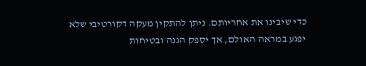כדי שיבינו את אחריותם. ניתן להתקין מעקה דקורטיבי שלא יפגע במראה האולם, אך יספק הגנה ובטיחות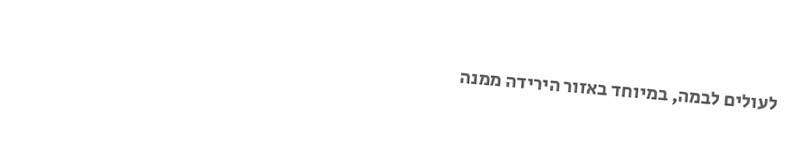לעולים לבמה, במיוחד באזור הירידה ממנה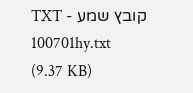קובץ שמע - TXT
100701hy.txt
(9.37 KB)